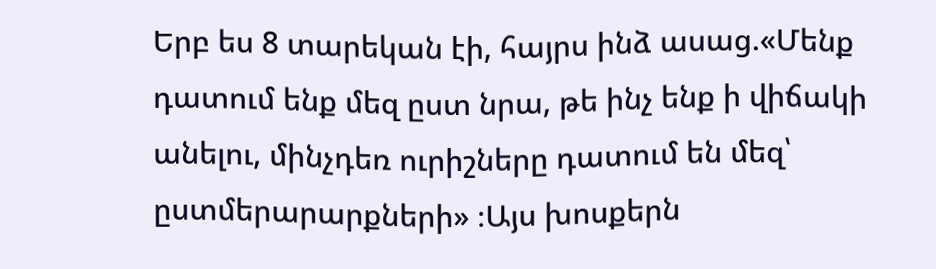Երբ ես 8 տարեկան էի, հայրս ինձ ասաց.«Մենք դատում ենք մեզ ըստ նրա, թե ինչ ենք ի վիճակի անելու, մինչդեռ ուրիշները դատում են մեզ՝ ըստմերարարքների» ։Այս խոսքերն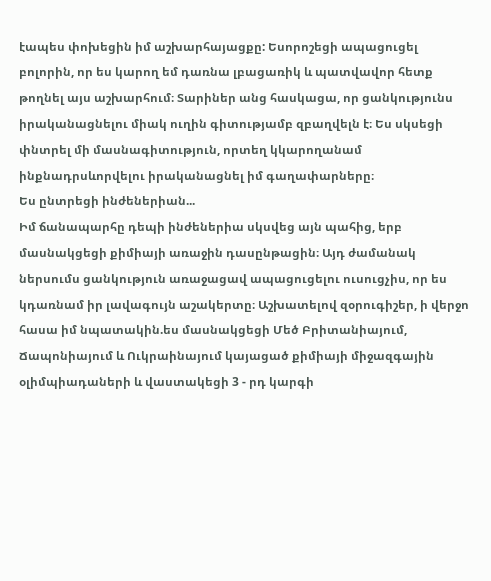էապես փոխեցին իմ աշխարհայացքը: Եսորոշեցի ապացուցել բոլորին, որ ես կարող եմ դառնա լբացառիկ և պատվավոր հետք թողնել այս աշխարհում։ Տարիներ անց հասկացա, որ ցանկությունս իրականացնելու միակ ուղին գիտությամբ զբաղվելն է։ Ես սկսեցի փնտրել մի մասնագիտություն, որտեղ կկարողանամ ինքնադրսևորվելու իրականացնել իմ գաղափարները։
Ես ընտրեցի ինժեներիան...
Իմ ճանապարհը դեպի ինժեներիա սկսվեց այն պահից, երբ մասնակցեցի քիմիայի առաջին դասընթացին։ Այդ ժամանակ ներսումս ցանկություն առաջացավ ապացուցելու ուսուցչիս, որ ես կդառնամ իր լավագույն աշակերտը։ Աշխատելով զօրուգիշեր, ի վերջո հասա իմ նպատակին.ես մասնակցեցի Մեծ Բրիտանիայում, Ճապոնիայում և Ուկրաինայում կայացած քիմիայի միջազգային օլիմպիադաների և վաստակեցի 3 - րդ կարգի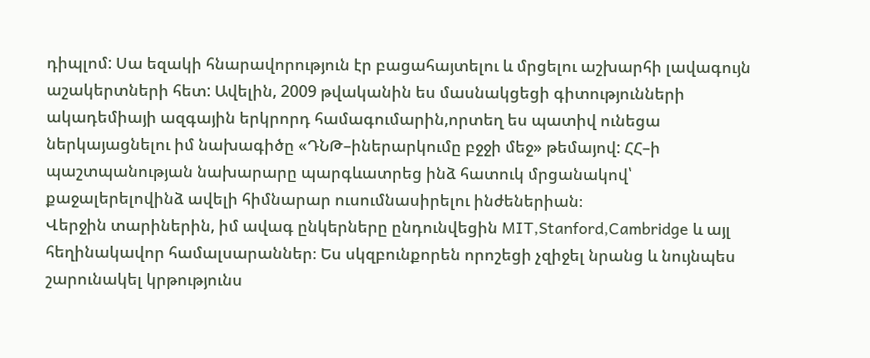դիպլոմ: Սա եզակի հնարավորություն էր բացահայտելու և մրցելու աշխարհի լավագույն աշակերտների հետ: Ավելին, 2009 թվականին ես մասնակցեցի գիտությունների ակադեմիայի ազգային երկրորդ համագումարին,որտեղ ես պատիվ ունեցա ներկայացնելու իմ նախագիծը «ԴՆԹ–իներարկումը բջջի մեջ» թեմայով: ՀՀ–ի պաշտպանության նախարարը պարգևատրեց ինձ հատուկ մրցանակով՝ քաջալերելովինձ ավելի հիմնարար ուսումնասիրելու ինժեներիան։
Վերջին տարիներին, իմ ավագ ընկերները ընդունվեցին MIT,Stanford,Cambridge և այլ հեղինակավոր համալսարաններ։ Ես սկզբունքորեն որոշեցի չզիջել նրանց և նույնպես շարունակել կրթությունս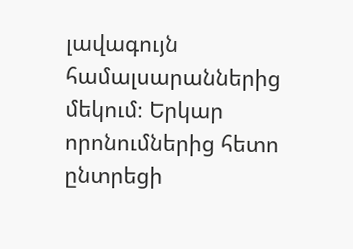լավագույն համալսարաններից մեկում։ Երկար որոնումներից հետո ընտրեցի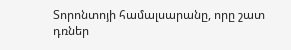Տորոնտոյի համալսարանը, որը շատ դռներ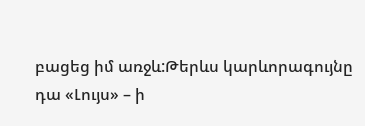բացեց իմ առջև:Թերևս կարևորագույնը դա «Լույս» – ի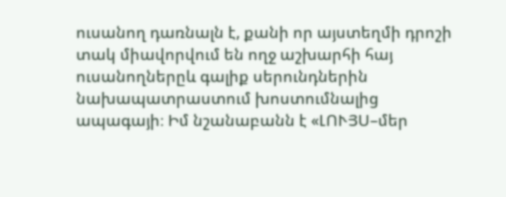ուսանող դառնալն է, քանի որ այստեղմի դրոշի տակ միավորվում են ողջ աշխարհի հայ ուսանողներըև գալիք սերունդներին նախապատրաստում խոստումնալից ապագայի։ Իմ նշանաբանն է «ԼՈՒՅՍ–մեր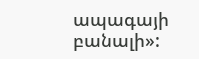ապագայի բանալի»: